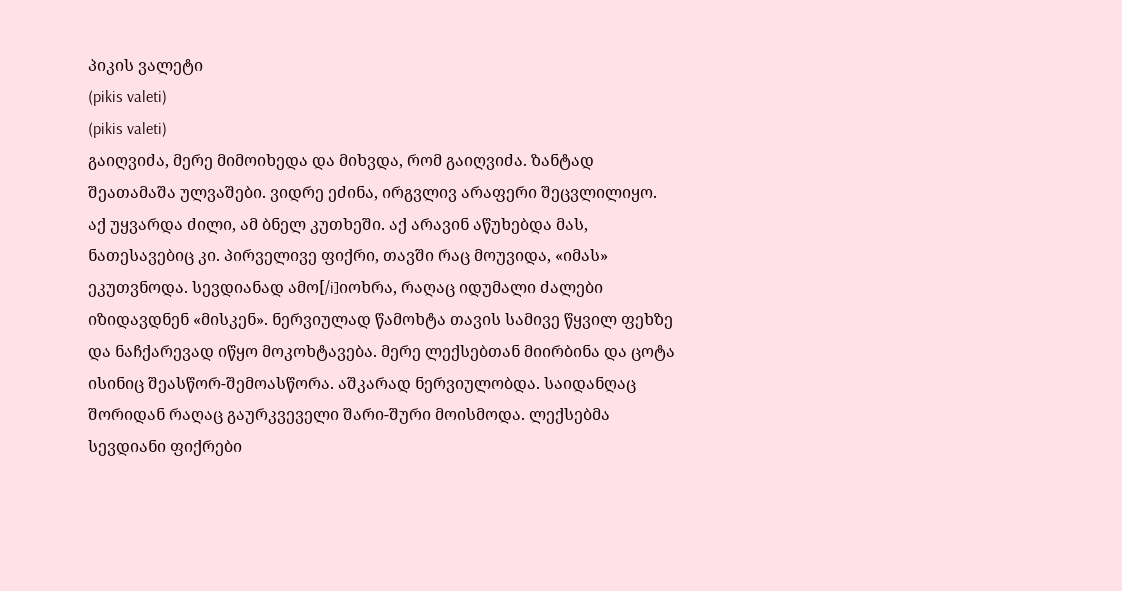პიკის ვალეტი
(pikis valeti)
(pikis valeti)
გაიღვიძა, მერე მიმოიხედა და მიხვდა, რომ გაიღვიძა. ზანტად შეათამაშა ულვაშები. ვიდრე ეძინა, ირგვლივ არაფერი შეცვლილიყო. აქ უყვარდა ძილი, ამ ბნელ კუთხეში. აქ არავინ აწუხებდა მას, ნათესავებიც კი. პირველივე ფიქრი, თავში რაც მოუვიდა, «იმას» ეკუთვნოდა. სევდიანად ამო[/i]იოხრა, რაღაც იდუმალი ძალები იზიდავდნენ «მისკენ». ნერვიულად წამოხტა თავის სამივე წყვილ ფეხზე და ნაჩქარევად იწყო მოკოხტავება. მერე ლექსებთან მიირბინა და ცოტა ისინიც შეასწორ-შემოასწორა. აშკარად ნერვიულობდა. საიდანღაც შორიდან რაღაც გაურკვეველი შარი-შური მოისმოდა. ლექსებმა სევდიანი ფიქრები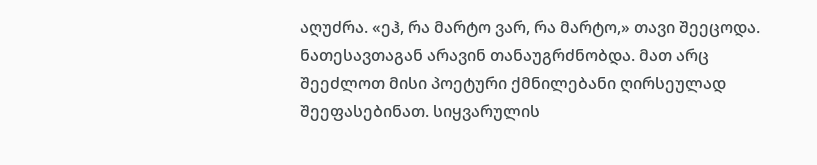აღუძრა. «ეჰ, რა მარტო ვარ, რა მარტო,» თავი შეეცოდა. ნათესავთაგან არავინ თანაუგრძნობდა. მათ არც შეეძლოთ მისი პოეტური ქმნილებანი ღირსეულად შეეფასებინათ. სიყვარულის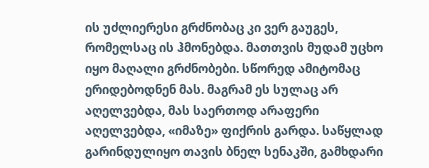ის უძლიერესი გრძნობაც კი ვერ გაუგეს, რომელსაც ის ჰმონებდა. მათთვის მუდამ უცხო იყო მაღალი გრძნობები. სწორედ ამიტომაც ერიდებოდნენ მას. მაგრამ ეს სულაც არ აღელვებდა, მას საერთოდ არაფერი აღელვებდა, «იმაზე» ფიქრის გარდა. საწყლად გარინდულიყო თავის ბნელ სენაკში, გამხდარი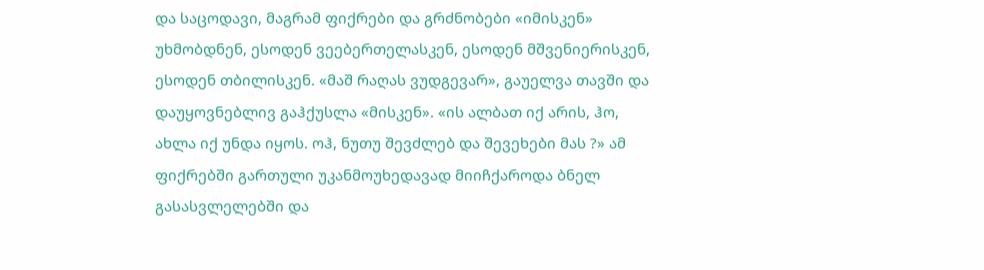და საცოდავი, მაგრამ ფიქრები და გრძნობები «იმისკენ» უხმობდნენ, ესოდენ ვეებერთელასკენ, ესოდენ მშვენიერისკენ, ესოდენ თბილისკენ. «მაშ რაღას ვუდგევარ», გაუელვა თავში და დაუყოვნებლივ გაჰქუსლა «მისკენ». «ის ალბათ იქ არის, ჰო, ახლა იქ უნდა იყოს. ოჰ, ნუთუ შევძლებ და შევეხები მას ?» ამ ფიქრებში გართული უკანმოუხედავად მიიჩქაროდა ბნელ გასასვლელებში და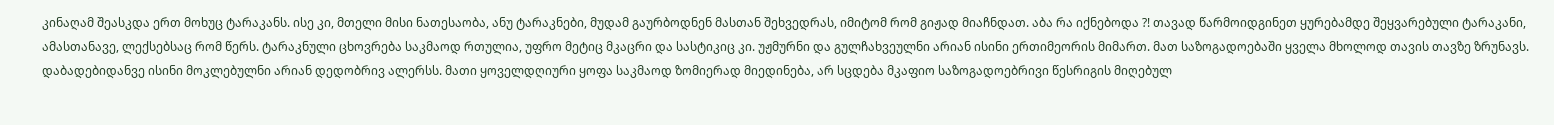კინაღამ შეასკდა ერთ მოხუც ტარაკანს. ისე კი, მთელი მისი ნათესაობა, ანუ ტარაკნები, მუდამ გაურბოდნენ მასთან შეხვედრას, იმიტომ რომ გიჟად მიაჩნდათ. აბა რა იქნებოდა ?! თავად წარმოიდგინეთ ყურებამდე შეყვარებული ტარაკანი, ამასთანავე, ლექსებსაც რომ წერს. ტარაკნული ცხოვრება საკმაოდ რთულია, უფრო მეტიც მკაცრი და სასტიკიც კი. უჟმურნი და გულჩახვეულნი არიან ისინი ერთიმეორის მიმართ. მათ საზოგადოებაში ყველა მხოლოდ თავის თავზე ზრუნავს. დაბადებიდანვე ისინი მოკლებულნი არიან დედობრივ ალერსს. მათი ყოველდღიური ყოფა საკმაოდ ზომიერად მიედინება, არ სცდება მკაფიო საზოგადოებრივი წესრიგის მიღებულ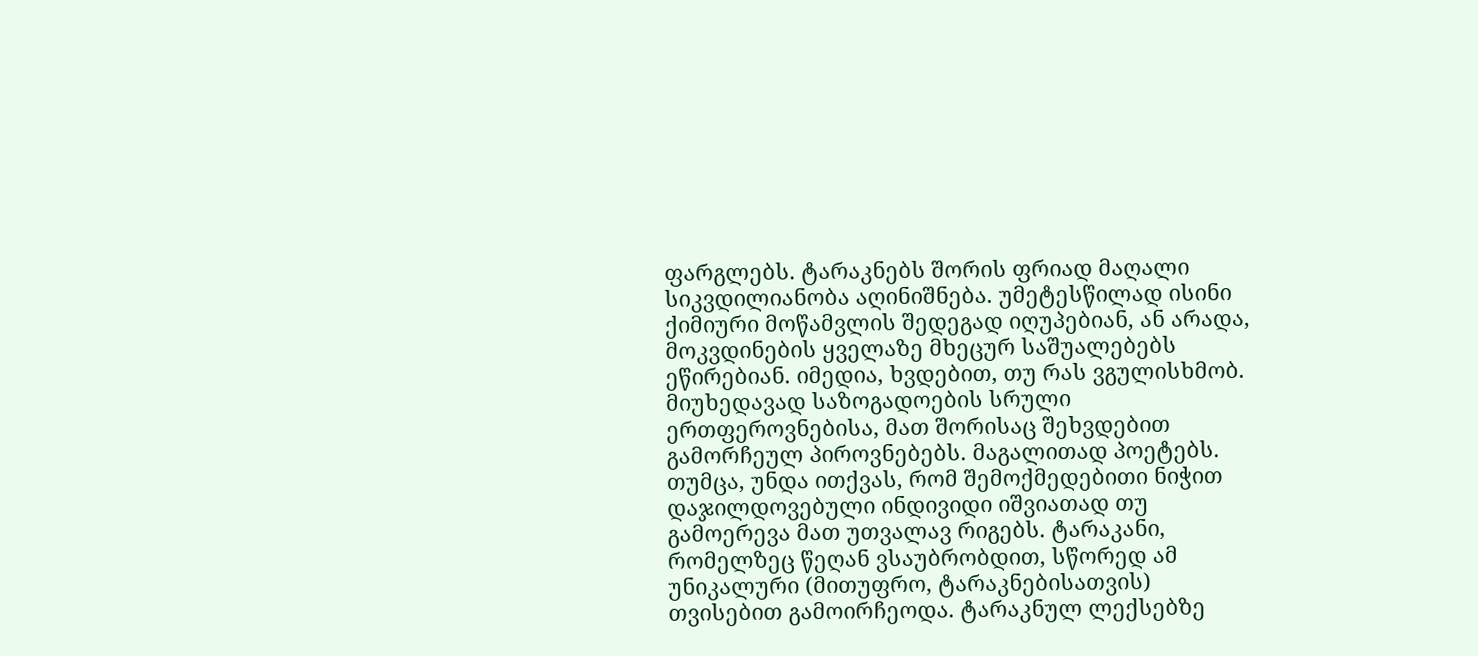ფარგლებს. ტარაკნებს შორის ფრიად მაღალი სიკვდილიანობა აღინიშნება. უმეტესწილად ისინი ქიმიური მოწამვლის შედეგად იღუპებიან, ან არადა, მოკვდინების ყველაზე მხეცურ საშუალებებს ეწირებიან. იმედია, ხვდებით, თუ რას ვგულისხმობ. მიუხედავად საზოგადოების სრული ერთფეროვნებისა, მათ შორისაც შეხვდებით გამორჩეულ პიროვნებებს. მაგალითად პოეტებს. თუმცა, უნდა ითქვას, რომ შემოქმედებითი ნიჭით დაჯილდოვებული ინდივიდი იშვიათად თუ გამოერევა მათ უთვალავ რიგებს. ტარაკანი, რომელზეც წეღან ვსაუბრობდით, სწორედ ამ უნიკალური (მითუფრო, ტარაკნებისათვის) თვისებით გამოირჩეოდა. ტარაკნულ ლექსებზე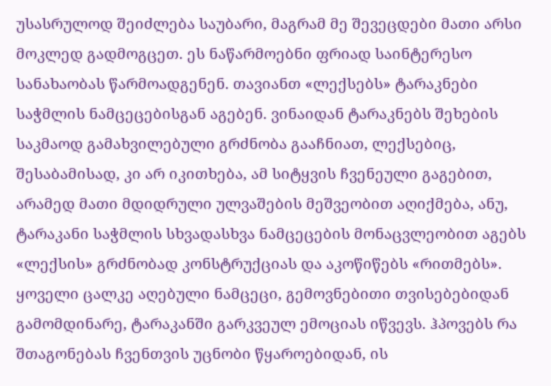უსასრულოდ შეიძლება საუბარი, მაგრამ მე შევეცდები მათი არსი მოკლედ გადმოგცეთ. ეს ნაწარმოებნი ფრიად საინტერესო სანახაობას წარმოადგენენ. თავიანთ «ლექსებს» ტარაკნები საჭმლის ნამცეცებისგან აგებენ. ვინაიდან ტარაკნებს შეხების საკმაოდ გამახვილებული გრძნობა გააჩნიათ, ლექსებიც, შესაბამისად, კი არ იკითხება, ამ სიტყვის ჩვენეული გაგებით, არამედ მათი მდიდრული ულვაშების მეშვეობით აღიქმება, ანუ, ტარაკანი საჭმლის სხვადასხვა ნამცეცების მონაცვლეობით აგებს «ლექსის» გრძნობად კონსტრუქციას და აკოწიწებს «რითმებს». ყოველი ცალკე აღებული ნამცეცი, გემოვნებითი თვისებებიდან გამომდინარე, ტარაკანში გარკვეულ ემოციას იწვევს. ჰპოვებს რა შთაგონებას ჩვენთვის უცნობი წყაროებიდან, ის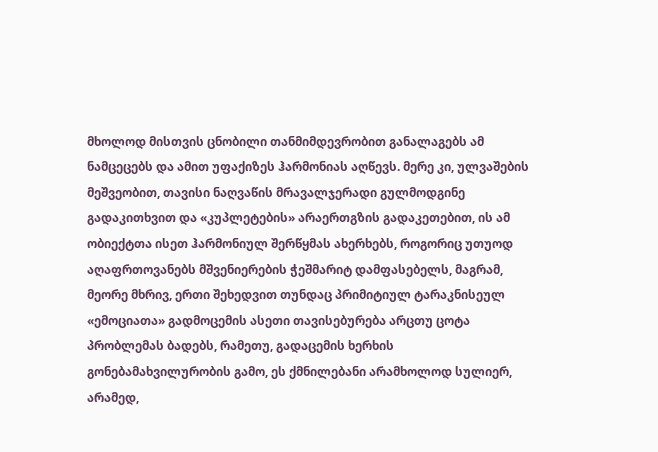მხოლოდ მისთვის ცნობილი თანმიმდევრობით განალაგებს ამ ნამცეცებს და ამით უფაქიზეს ჰარმონიას აღწევს. მერე კი, ულვაშების მეშვეობით, თავისი ნაღვაწის მრავალჯერადი გულმოდგინე გადაკითხვით და «კუპლეტების» არაერთგზის გადაკეთებით, ის ამ ობიექტთა ისეთ ჰარმონიულ შერწყმას ახერხებს, როგორიც უთუოდ აღაფრთოვანებს მშვენიერების ჭეშმარიტ დამფასებელს, მაგრამ, მეორე მხრივ, ერთი შეხედვით თუნდაც პრიმიტიულ ტარაკნისეულ «ემოციათა» გადმოცემის ასეთი თავისებურება არცთუ ცოტა პრობლემას ბადებს, რამეთუ, გადაცემის ხერხის გონებამახვილურობის გამო, ეს ქმნილებანი არამხოლოდ სულიერ, არამედ,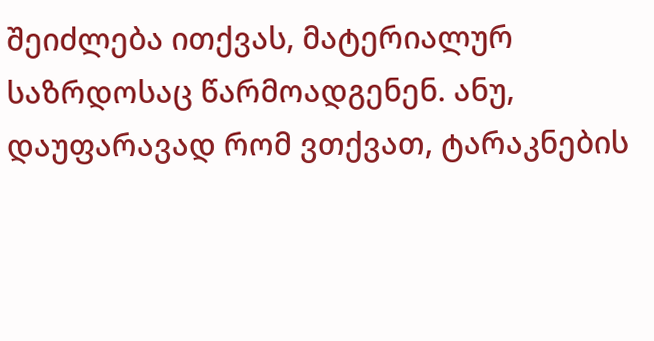შეიძლება ითქვას, მატერიალურ საზრდოსაც წარმოადგენენ. ანუ, დაუფარავად რომ ვთქვათ, ტარაკნების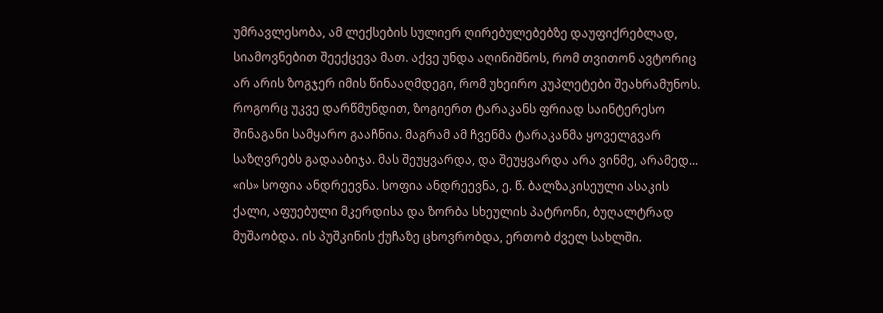უმრავლესობა, ამ ლექსების სულიერ ღირებულებებზე დაუფიქრებლად, სიამოვნებით შეექცევა მათ. აქვე უნდა აღინიშნოს, რომ თვითონ ავტორიც არ არის ზოგჯერ იმის წინააღმდეგი, რომ უხეირო კუპლეტები შეახრამუნოს. როგორც უკვე დარწმუნდით, ზოგიერთ ტარაკანს ფრიად საინტერესო შინაგანი სამყარო გააჩნია. მაგრამ ამ ჩვენმა ტარაკანმა ყოველგვარ საზღვრებს გადააბიჯა. მას შეუყვარდა, და შეუყვარდა არა ვინმე, არამედ... «ის» სოფია ანდრეევნა. სოფია ანდრეევნა, ე. წ. ბალზაკისეული ასაკის ქალი, აფუებული მკერდისა და ზორბა სხეულის პატრონი, ბუღალტრად მუშაობდა. ის პუშკინის ქუჩაზე ცხოვრობდა, ერთობ ძველ სახლში.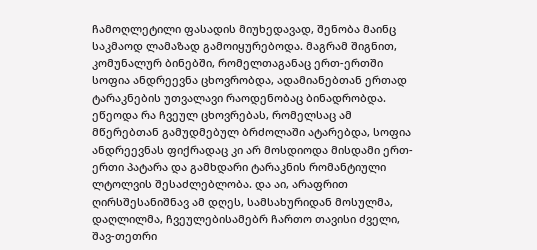ჩამოღლეტილი ფასადის მიუხედავად, შენობა მაინც საკმაოდ ლამაზად გამოიყურებოდა. მაგრამ შიგნით, კომუნალურ ბინებში, რომელთაგანაც ერთ-ერთში სოფია ანდრეევნა ცხოვრობდა, ადამიანებთან ერთად ტარაკნების უთვალავი რაოდენობაც ბინადრობდა. ეწეოდა რა ჩვეულ ცხოვრებას, რომელსაც ამ მწერებთან გამუდმებულ ბრძოლაში ატარებდა, სოფია ანდრეევნას ფიქრადაც კი არ მოსდიოდა მისდამი ერთ-ერთი პატარა და გამხდარი ტარაკნის რომანტიული ლტოლვის შესაძლებლობა. და აი, არაფრით ღირსშესანიშნავ ამ დღეს, სამსახურიდან მოსულმა, დაღლილმა, ჩვეულებისამებრ ჩართო თავისი ძველი, შავ-თეთრი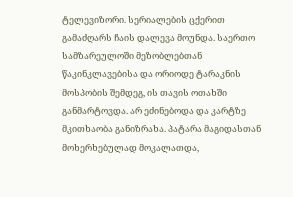ტელევიზორი. სერიალების ცქერით გამაძღარს ჩაის დალევა მოუნდა. საერთო სამზარეულოში მეზობლებთან წაკინკლავებისა და ორიოდე ტარაკნის მოსპობის შემდეგ, ის თავის ოთახში განმარტოვდა. არ ეძინებოდა და კარტზე მკითხაობა განიზრახა. პატარა მაგიდასთან მოხერხებულად მოკალათდა,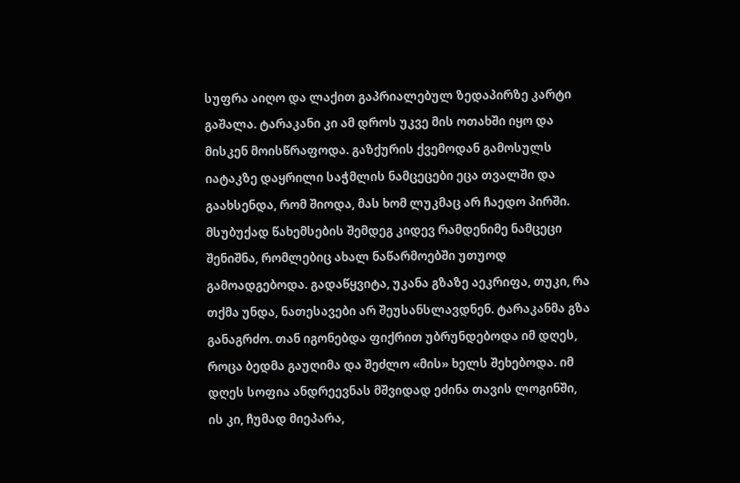სუფრა აიღო და ლაქით გაპრიალებულ ზედაპირზე კარტი გაშალა. ტარაკანი კი ამ დროს უკვე მის ოთახში იყო და მისკენ მოისწრაფოდა. გაზქურის ქვემოდან გამოსულს იატაკზე დაყრილი საჭმლის ნამცეცები ეცა თვალში და გაახსენდა, რომ შიოდა, მას ხომ ლუკმაც არ ჩაედო პირში. მსუბუქად წახემსების შემდეგ კიდევ რამდენიმე ნამცეცი შენიშნა, რომლებიც ახალ ნაწარმოებში უთუოდ გამოადგებოდა. გადაწყვიტა, უკანა გზაზე აეკრიფა, თუკი, რა თქმა უნდა, ნათესავები არ შეუსანსლავდნენ. ტარაკანმა გზა განაგრძო. თან იგონებდა ფიქრით უბრუნდებოდა იმ დღეს, როცა ბედმა გაუღიმა და შეძლო «მის» ხელს შეხებოდა. იმ დღეს სოფია ანდრეევნას მშვიდად ეძინა თავის ლოგინში, ის კი, ჩუმად მიეპარა,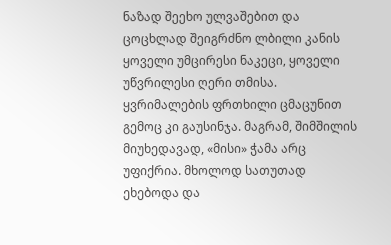ნაზად შეეხო ულვაშებით და ცოცხლად შეიგრძნო ლბილი კანის ყოველი უმცირესი ნაკეცი, ყოველი უწვრილესი ღერი თმისა. ყვრიმალების ფრთხილი ცმაცუნით გემოც კი გაუსინჯა. მაგრამ, შიმშილის მიუხედავად, «მისი» ჭამა არც უფიქრია. მხოლოდ სათუთად ეხებოდა და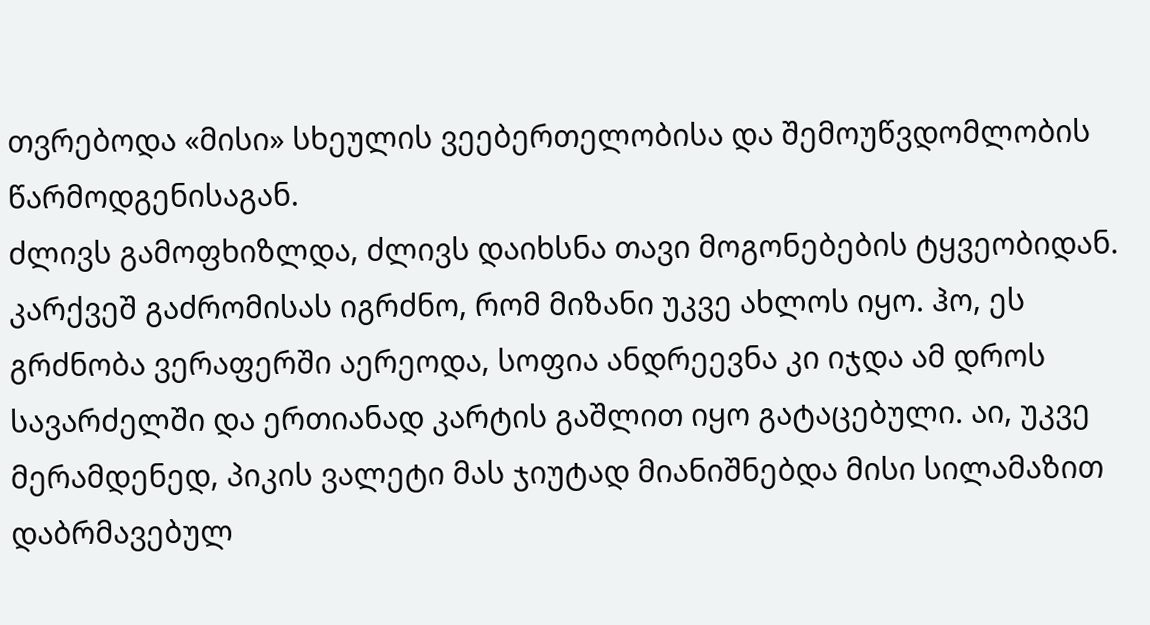თვრებოდა «მისი» სხეულის ვეებერთელობისა და შემოუწვდომლობის წარმოდგენისაგან.
ძლივს გამოფხიზლდა, ძლივს დაიხსნა თავი მოგონებების ტყვეობიდან. კარქვეშ გაძრომისას იგრძნო, რომ მიზანი უკვე ახლოს იყო. ჰო, ეს გრძნობა ვერაფერში აერეოდა, სოფია ანდრეევნა კი იჯდა ამ დროს სავარძელში და ერთიანად კარტის გაშლით იყო გატაცებული. აი, უკვე მერამდენედ, პიკის ვალეტი მას ჯიუტად მიანიშნებდა მისი სილამაზით დაბრმავებულ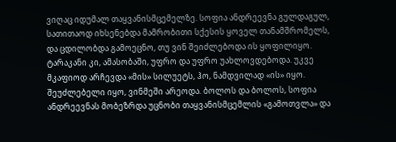ვიღაც იდუმალ თაყვანისმცემელზე. სოფია ანდრეევნა გულდაგულ, სათითაოდ იხსენებდა მამრობითი სქესის ყოველ თანამშრომელს, და ცდილობდა გამოეცნო, თუ ვინ შეიძლებოდა ის ყოფილიყო. ტარაკანი კი, ამასობაში, უფრო და უფრო უახლოვდებოდა. უკვე მკაფიოდ არჩევდა «მის» სილუეტს, ჰო, ნამდვილად «ის» იყო. შეუძლებელი იყო, ვინმეში არეოდა. ბოლოს და ბოლოს, სოფია ანდრეევნას მობეზრდა უცნობი თაყვანისმცემლის «გამოთვლა» და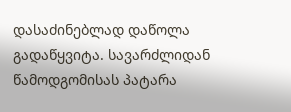დასაძინებლად დაწოლა გადაწყვიტა. სავარძლიდან წამოდგომისას პატარა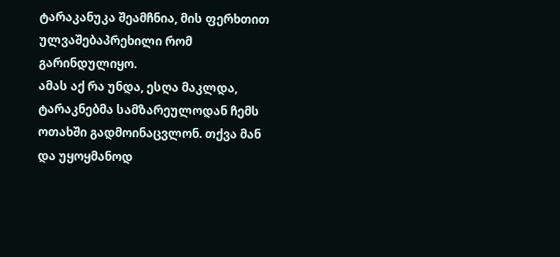ტარაკანუკა შეამჩნია, მის ფერხთით ულვაშებაპრეხილი რომ გარინდულიყო.
ამას აქ რა უნდა, ესღა მაკლდა, ტარაკნებმა სამზარეულოდან ჩემს ოთახში გადმოინაცვლონ. თქვა მან და უყოყმანოდ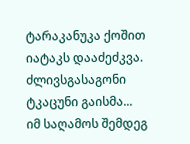ტარაკანუკა ქოშით იატაკს დააძეძკვა. ძლივსგასაგონი ტკაცუნი გაისმა...
იმ საღამოს შემდეგ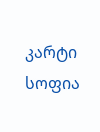კარტი სოფია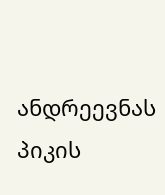ანდრეევნას პიკის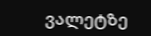ვალეტზე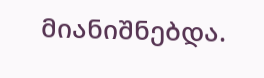მიანიშნებდა.